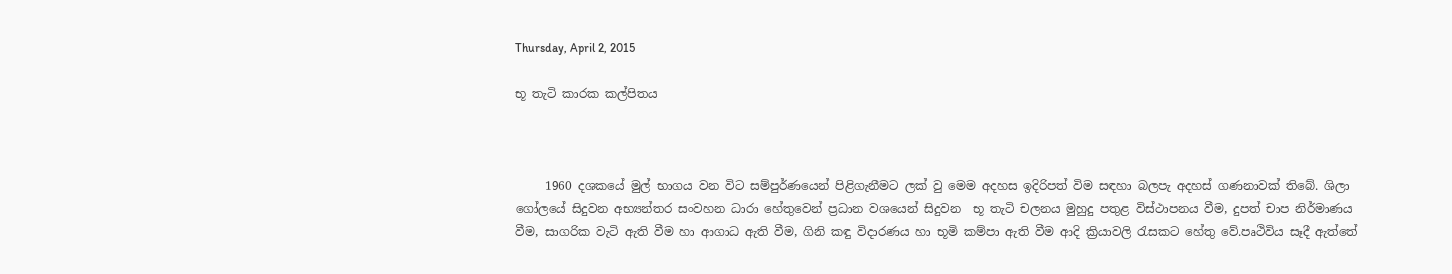Thursday, April 2, 2015

භූ තැටි කාරක කල්පිතය



     1960 දශකයේ මුල් භාගය වන විට සම්පුර්ණයෙන් පිළිගැනීමට ලක් වු මෙම අදහස ඉදිරිපත් විම සඳහා බලපැ අදහස් ගණනාවක් තිබේ. ශිලා ගෝලයේ සිදුවන අභ්‍යන්තර සංවහන ධාරා හේතුවෙන් ප්‍රධාන වශයෙන් සිදුවන  භූ තැටි චලනය මුහුදු පතුළ විස්ථාපනය වීම, දුපත් චාප නිර්මාණය වීම, සාගරික වැටි ඇති වීම හා ආගාධ ඇති වීම, ගිනි කඳු විදාරණය හා භූමි කම්පා ඇති වීම ආදි ක්‍රියාවලි රැසකට හේතු වේ.පෘථිවිය සෑදී ඇත්තේ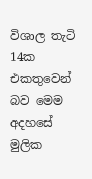විශාල තැටි 14ක එකතුවෙන් බව මෙම අදහසේ මුලික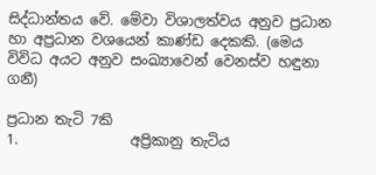සිද්ධාන්තය වේ. මේවා විශාලත්වය අනුව ප්‍රධාන හා අප්‍රධාන වශයෙන් කාණ්ඩ දෙකකි. (මෙය විවිධ අයට අනුව සංඛ්‍යාවෙන් වෙනස්ව හඳුනා ගනී)

ප්‍රධාන තැටි 7කි
1.                අප්‍රිකානු තැටිය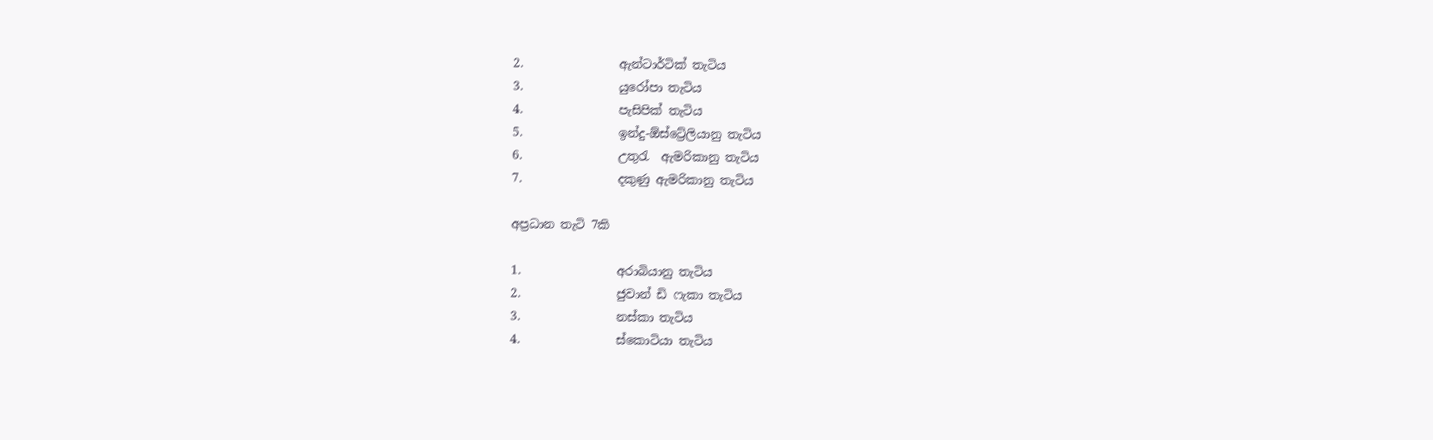2.                ඇන්ටාර්ටික් තැටිය
3.                යුරෝපා තැටිය
4.                පැසිපික් තැටිය
5.                ඉන්දු-ඕස්ට්‍රේලියානු තැටිය
6.                උතුරැ  ඇමරිකානු තැටිය
7.                දකුණු ඇමරිකානු තැටිය

අප්‍රධාන තැටි 7කි

1.                අරාබියානු තැටිය
2.                ජුවාන් ඩි ෆැකා තැටිය
3.                නස්කා තැටිය
4.                ස්කොටියා තැටිය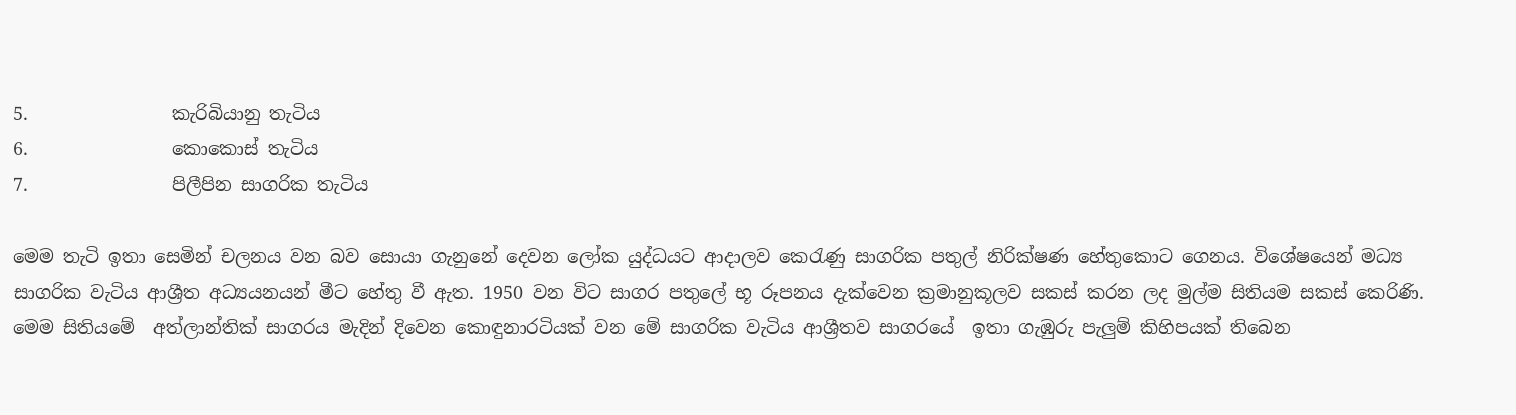5.                කැරිබියානු තැටිය
6.                කොකොස් තැටිය
7.                පිලීපින සාගරික තැටිය

මෙම තැටි ඉතා සෙමින් චලනය වන බව සොයා ගැනුනේ දෙවන ලෝක යුද්ධයට ආදාලව කෙරැණු සාගරික පතුල් නිරික්ෂණ හේතුකොට ගෙනය. වි‍ශේෂයෙන් මධ්‍ය සාගරික වැටිය ආශ්‍රීත අධ්‍යයනයන් මීට හේතු වී ඇත. 1950 වන විට සාගර පතුලේ භූ රූපනය දැක්වෙන ක්‍රමානුකූලව සකස් කරන ලද මුල්ම සිතියම සකස් කෙරිණි. මෙම සිතියමේ  අත්ලාන්තික් සාගරය මැදින් දිවෙන කොඳුනාරටියක් වන මේ සාගරික වැටිය ආශ්‍රීතව සාගරයේ  ‍ඉතා ගැඹුරු පැලුම් කිහිපයක් තිබෙන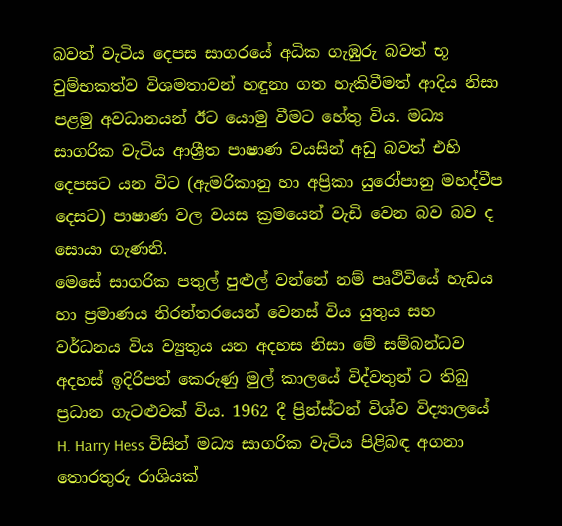බවත් වැටිය දෙපස සාගරයේ අධික ගැඹුරු බවත් භූ චුම්භකත්ව විශමතාවන් හඳුනා ගත හැකිවීමත් ආදිය නිසා පළමු අවධානයන් ඊට යොමු වීමට හේතු විය. මධ්‍ය සාගරික වැටිය ආශ්‍රීත පාෂාණ වයසින් අඩු බවත් එහි දෙපසට යන විට (ඇමරිකානු හා අප්‍රිකා යුරෝපානු මහද්වීප දෙසට) පාෂාණ වල වයස ක්‍රමයෙන් වැඩි වෙන බව බව ද සොයා ගැණනි.
මෙසේ සාගරික පතුල් පුළුල් වන්නේ නම් පෘථිවියේ හැඩය හා ප්‍රමාණය නිරන්තරයෙන් වෙනස් විය යුතුය සහ වර්ධනය විය ව්‍යුතුය යන අදහස නිසා මේ සම්බන්ධව අදහස් ඉදිරිපත් කෙරුණු මුල් කාලයේ විද්වතුන් ට තිබු ප්‍රධාන ගැටළුවක් විය. 1962 දී ප්‍රින්ස්ටන් විශ්ව විද්‍යාලයේ H. Harry Hess විසින් මධ්‍ය සාගරික වැටිය පිළිබඳ අගනා තොරතුරු රාශියක්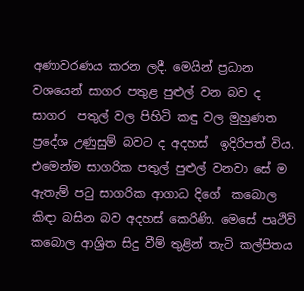අණාවරණය කරන ලදී. මෙයින් ප්‍රධාන වශයෙන් සාගර පතුළ පුළුල් වන බව ද සාගර  පතුල් වල පිහිටි කඳු වල මුහුණත ප්‍රදේශ උණුසුම් බවට ද අදහස්  ඉදිරිපත් විය. එමෙන්ම සාගරික පතුල් පුළුල් වනවා සේ ම ඇතැම් පටු සාගරික ආගාධ දිගේ  කබොල කිඳා බසින බව අදහස් කෙරිණි. මෙසේ පෘථිවි කබොල ආශ්‍රිත සිදු වීම් තුළින් තැටි කල්පිතය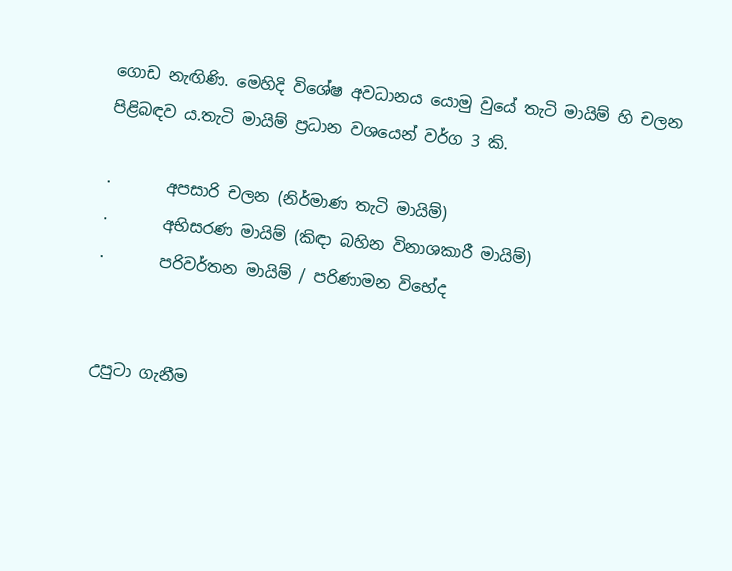ගොඩ නැඟිණි. මෙහිදි විශේෂ අවධානය යොමු වුයේ තැටි මායිම් හි චලන පිළිබඳව ය.තැටි මායිම් ප්‍රධාන වශයෙන් වර්ග 3 කි.

·       අපසාරි චලන (නිර්මාණ තැටි මායිම්)
·       අභිසරණ මායිම් (කිඳා බහින විනාශකාරී මායිම්)
·       පරිවර්තන මායිම් / පරිණාමන විභේද


උපුටා ගැනීම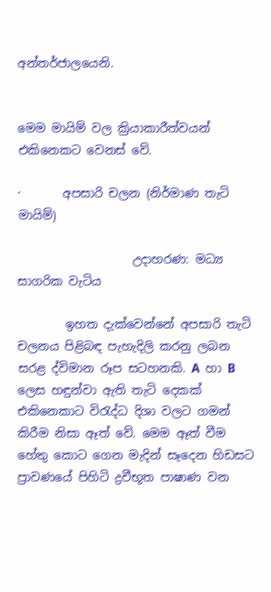අන්තර්ජාලයෙනි.


මෙම මායිම් වල ක්‍රියාකාරීත්වයන් එකිනෙකට වෙනස් වේ.

·       අපසාරි චලන (නිර්මාණ තැටි මායිම්)

                   උදාහරණ: මධ්‍ය සාගරික වැටිය

        ඉහත දැක්වෙන්නේ අපසාරි තැටි චලනය පිළිබඳ පැහැදිලි කරනු ලබන  සරළ ද්විමාන රූප සටහනකි. A  හා B ලෙස හඳුන්වා ඇති තැටි දෙකක් එකිනෙකාට විරැද්ධ දිශා වලට ගමන් කිරීම නිසා ඈත් වේ. මෙම ඈත් වීම හේතු කොට ගෙන මැදින් සෑදෙන හිඩසට ප්‍රාවණයේ පිහිටි ද්‍රවීභූත පාෂාණ වන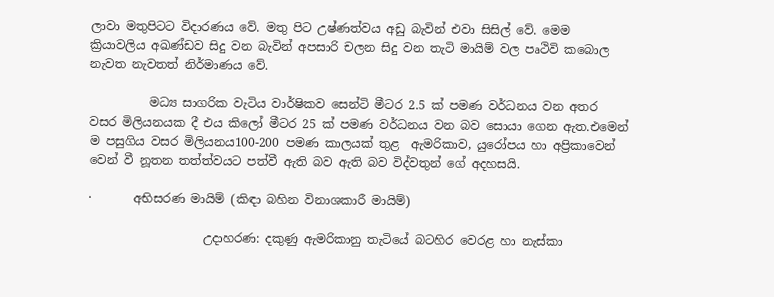ලාවා මතුපිටට විදාරණය වේ. මතු පිට උෂ්ණත්වය අඩු බැවින් එවා සිසිල් වේ. මෙම ක්‍රියාවලිය අඛණ්ඩව සිදු වන බැවින් අපසාරි චලන සිදු වන තැටි මායිම් වල පෘථිවි කබොල නැවත නැවතත් නිර්මාණය වේ.

          මධ්‍ය සාගරික වැටිය වාර්ෂිකව සෙන්ටි මීටර 2.5 ක් පමණ වර්ධනය වන අතර වසර මිලියනයක දී එය කිලෝ මීටර 25 ක් පමණ වර්ධනය වන බව සොයා ගෙන ඇත.එමෙන් ම පසුගිය වසර මිලියනය100-200 පමණ කාලයක් තුළ  ඇමරිකාව, යුරෝපය හා අප්‍රිකාවෙන් වෙන් වී නූතන තත්ත්වයට පත්වී ඇති බව ඇති බව විද්වතුන් ගේ අදහසයි.

·       අභිසරණ මායිම් (කිඳා බහින විනාශකාරී මායිම්)

                   උදාහරණ: දකුණු ඇමරිකානු තැටියේ බටහිර වෙරළ හා නැස්කා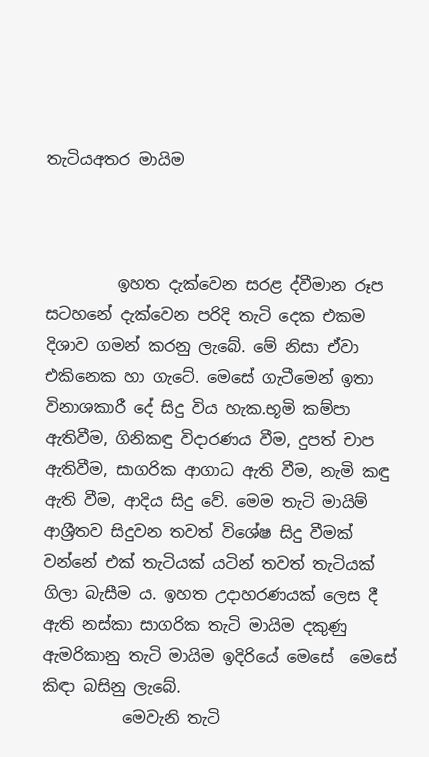තැටියඅතර මායිම



         ඉහත දැක්වෙන සරළ ද්වීමාන රූප සටහනේ දැක්වෙන පරිදි තැටි දෙක එකම දිශාව ගමන් කරනු ලැබේ. මේ නිසා ඒවා  එකිනෙක හා ගැටේ. මෙසේ ගැටීමෙන් ඉතා විනාශකාරී දේ සිදු විය හැක.භූමි කම්පා ඇතිවීම, ගිනිකඳු විදාරණය වීම, දුපත් චාප ඇතිවීම, සාගරික ආගාධ ඇති වීම, නැමි කඳු ඇති වීම, ආදිය සිදු වේ. මෙම තැටි මායිම් ආශ්‍රීතව සිදුවන තවත් විශේෂ සිදු වීමක් වන්නේ එක් තැටියක් යටින් තවත් තැටියක් ගිලා බැසීම ය. ඉහත උදාහරණයක් ලෙස දී ඇති නස්කා සාගරික තැටි මායිම දකුණු ඇමරිකානු තැටි මායිම ඉදිරියේ මෙසේ  මෙසේ කිඳා බසිනු ලැබේ.
          මෙවැනි තැටි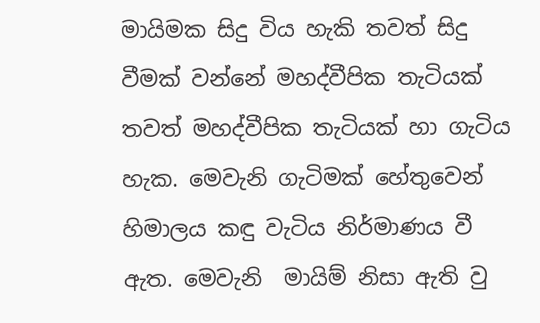මායිමක සිදු විය හැකි තවත් සිදු වීමක් වන්නේ මහද්වීපික තැටියක් තවත් මහද්වීපික තැටියක් හා ගැටිය හැක. මෙවැනි ගැටිමක් හේතුවෙන් හිමාලය කඳු වැටිය නිර්මාණය වී ඇත. මෙවැනි  මායිම් නිසා ඇති වු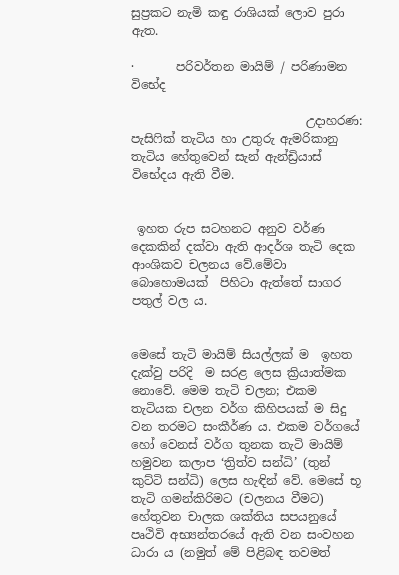සුප්‍රකට නැමි කඳු රාශියක් ලොව පුරා ඇත.

·       පරිවර්තන මායිම් / පරිණාමන විභේද

                             උදාහරණ: පැසිෆික් තැටිය හා උතුරු ඇමරිකානු තැටිය හේතුවෙන් සැන් ඇන්ඩ්‍රියාස් විභේදය ඇති වීම.


 ඉහත රුප සටහනට අනුව වර්ණ දෙකකින් දක්වා ඇති ආදර්ශ තැටි දෙක ආංශිකව චලනය වේ.මේවා බොහොමයක්  පිහිටා ඇත්තේ සාගර පතුල් වල ය.


මෙසේ තැටි මායිම් සියල්ලක් ම  ඉහත දැක්වු පරිදි  ම සරළ ලෙස ක්‍රියාත්මක නොවේ. මෙම තැටි චලන; එකම තැටියක චලන වර්ග කිහිපයක් ම සිදු වන තරමට සංකීර්ණ ය. එකම වර්ගයේ හෝ වෙනස් වර්ග තුනක තැටි මායිම්  හමුවන කලාප ‘ත්‍රිත්ව සන්ධි’ (තුන් කුට්ටි සන්ධි) ලෙස හැඳින් වේ. මෙසේ භූ තැටි ගමන්කිරිමට (චලනය වීමට) හේතුවන චාලක ශක්තිය සපයනුයේ පෘථිවි අභ්‍යන්තරයේ ඇති වන සංවහන ධාරා ය (නමුත් මේ පිළිබඳ තවමත්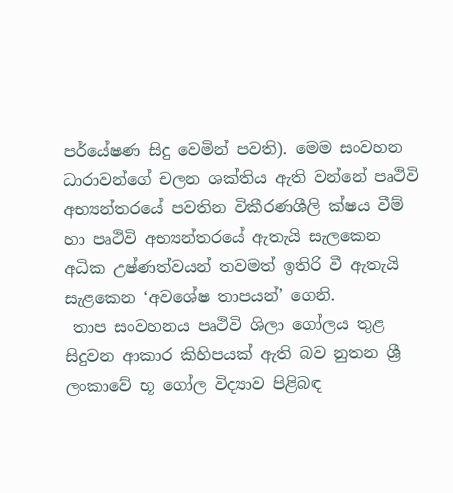පර්යේෂණ සිදු වෙමින් පවති). මෙම සංවහන ධාරාවන්ගේ චලන ශක්තිය ඇති වන්නේ පෘථිවි අභ්‍යන්තරයේ පවතින විකීරණශීලි ක්ෂය වීම් හා පෘථිවි අභ්‍යන්තරයේ ඇතැයි සැලකෙන අධික උෂ්ණත්වයන් තවමත් ඉතිරි වී ඇතැයි සැළකෙන ‘අවශේෂ තාපයන්’ ගෙනි.
 තාප සංවහනය පෘථිවි ශිලා ගෝලය තුළ සිදුවන ආකාර කිහිපයක් ඇති බව නුතන ශ්‍රී ලංකාවේ භූ ගෝල විද්‍යාව පිළිබඳ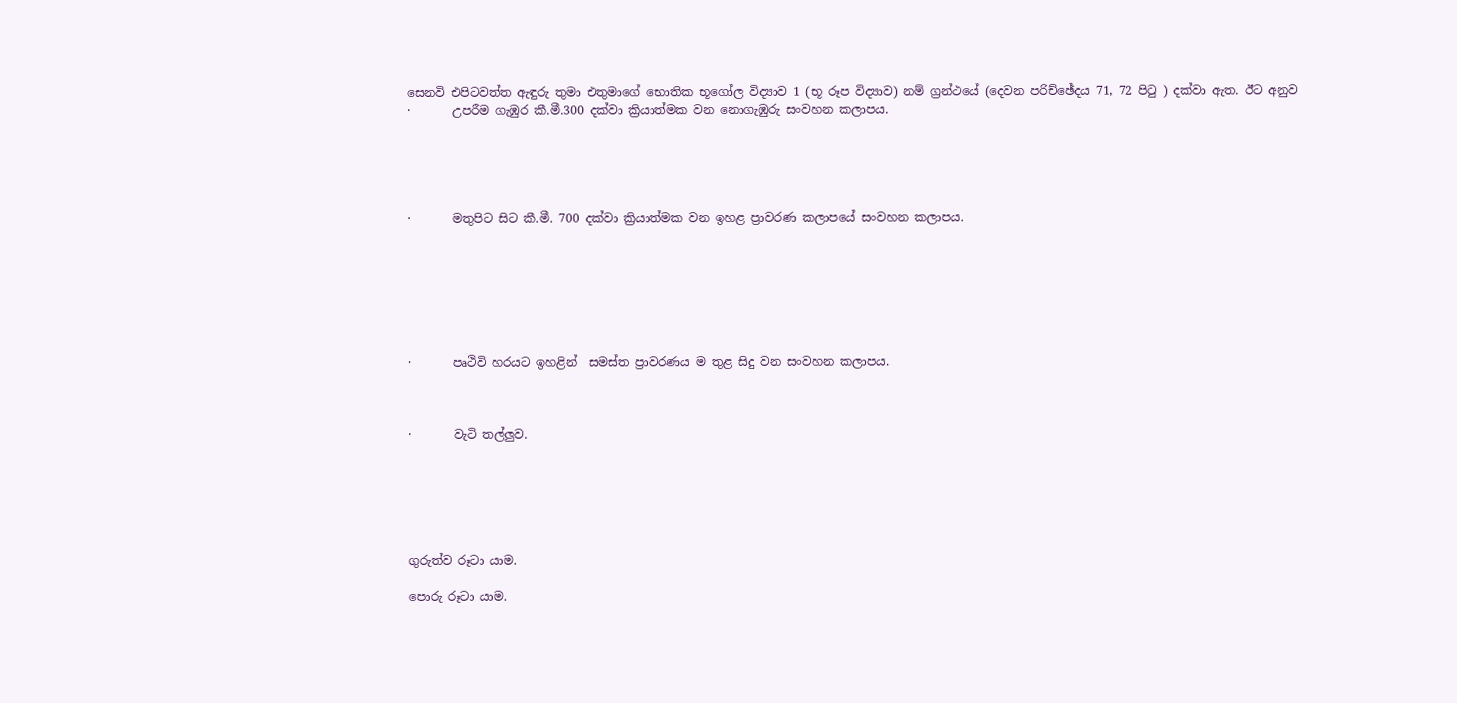සෙනවි එපිටවත්ත ඇඳුරු තුමා එතුමාගේ භොතික භූගෝල විද්‍යාව 1 (භූ රූප විද්‍යාව) නම් ග්‍රන්ථයේ (දෙවන පරිච්ඡේදය 71, 72 පිටු ) දක්වා ඇත. ඊට අනුව
·       උපරීම ගැඹුර කී.මී.300 දක්වා ක්‍රියාත්මක වන නොගැඹුරු සංවහන කලාපය.





·       මතුපිට සිට කී.මී. 700 දක්වා ක්‍රියාත්මක වන ඉහළ ප්‍රාවරණ කලාපයේ සංවහන කලාපය.







·       පෘථිවි හරයට ඉහළින්  සමස්ත ප්‍රාවරණය ම තුළ සිදු වන සංවහන කලාපය.



·       වැටි තල්ලුව.






ගුරුත්ව රූටා යාම.

පොරු රූටා යාම.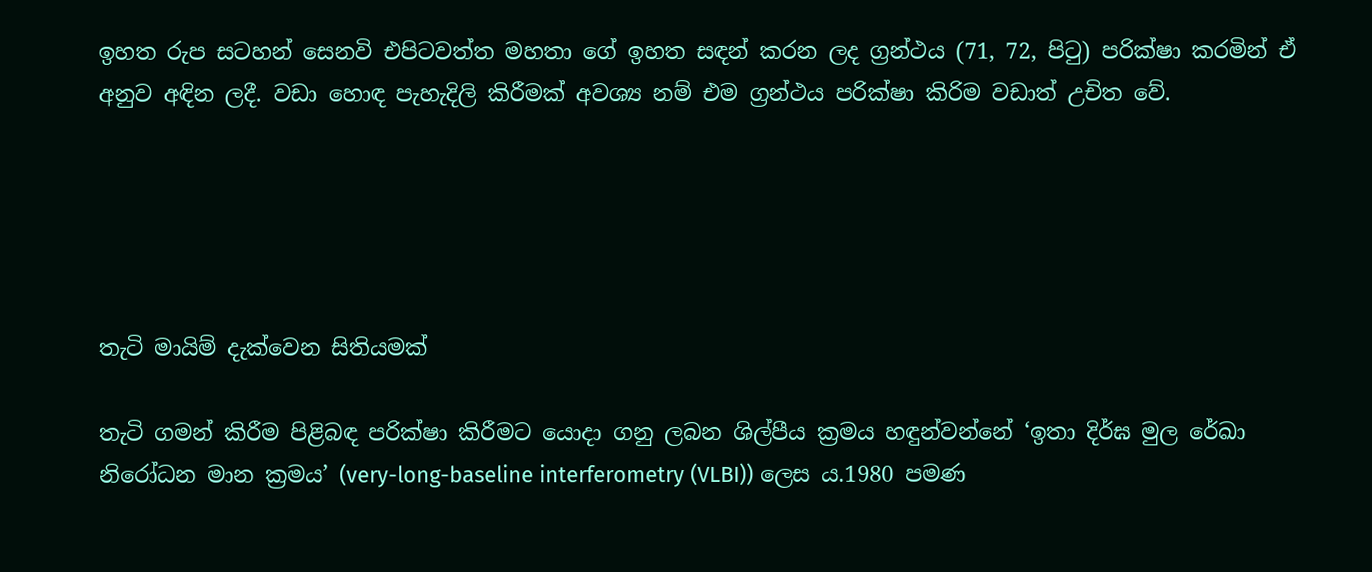ඉහත රුප සටහන් සෙනවි එපිටවත්ත මහතා ගේ ඉහත සඳන් කරන ලද ග්‍රන්ථය (71, 72, පිටු) පරික්ෂා කරමින් ඒ අනුව අඳින ලදී. වඩා හොඳ පැහැදිලි කිරීමක් අවශ්‍ය නම් එම ග්‍රන්ථය පරික්ෂා කිරිම වඩාත් උචිත වේ.





තැටි මායිම් දැක්වෙන සිතියමක්

තැටි ගමන් කිරීම පිළිබඳ පරික්ෂා කිරීමට යොදා ගනු ලබන ශිල්පීය ක්‍රමය හඳුන්වන්නේ ‘ඉතා දිර්ඝ මුල රේඛා නිරෝධන මාන ක්‍රමය’ (very-long-baseline interferometry (VLBI)) ලෙස ය.1980 පමණ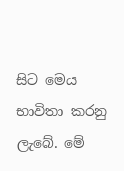සිට මෙය භාවිතා කරනු ලැබේ. මේ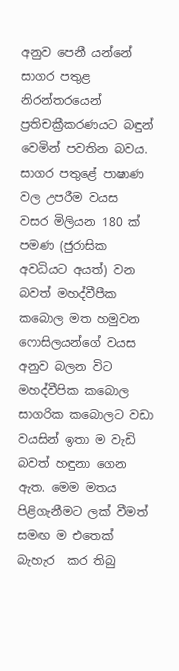අනුව පෙනී යන්නේ සාගර පතුළ නිරන්තරයෙන් ප්‍රතිචක්‍රීකරණයට බඳුන් වෙමින් පවතින බවය. සාගර පතුළේ පාෂාණ වල උපරීම වයස  වසර මිලියන 180 ක් පමණ (ජුරාසික අවධියට අයත්) වන බවත් මහද්වීපීක කබොල මත හමුවන ෆොසිලයන්ගේ වයස අනුව බලන විට  මහද්වීපික කබොල සාගරික කබොලට වඩා වයසින් ඉතා ම වැඩි බවත් හඳුනා ගෙන ඇත. මෙම මතය පිළිගැනීමට ලක් වීමත් සමඟ ම එතෙක් බැහැර  කර තිබු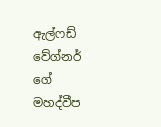ඇල්ෆඩ් වේග්නර් ගේ මහද්වීප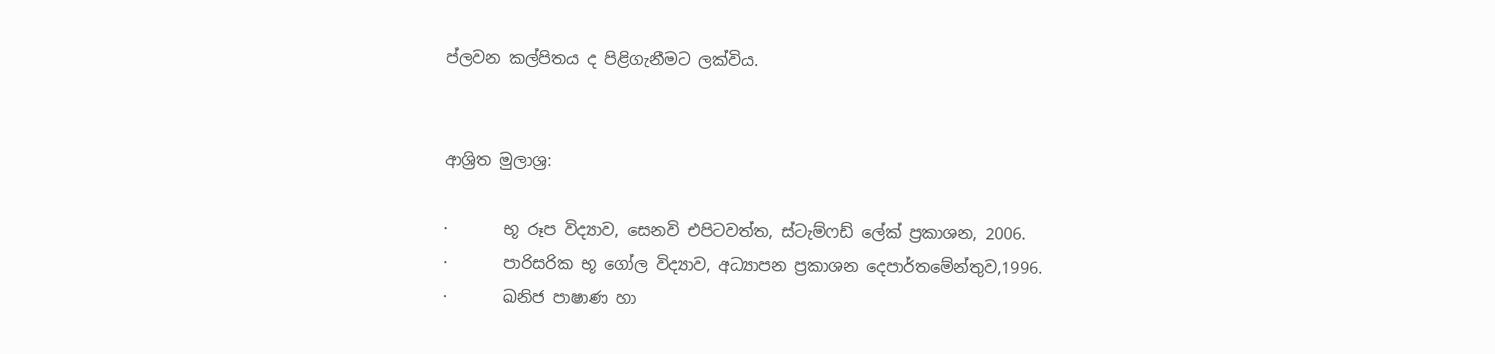ප්ලවන කල්පිතය ද පිළිගැනීමට ලක්විය.


ආශ්‍රිත මුලාශ්‍ර:

·       භූ රූප විද්‍යාව, සෙනවි එපිටවත්ත, ස්ටැම්ෆඩ් ලේක් ප්‍රකාශන, 2006.
·       පාරිසරික භූ ගෝල විද්‍යාව, අධ්‍යාපන ප්‍රකාශන දෙපාර්තමේන්තුව,1996.
·       ඛනිජ පාෂාණ හා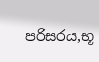පරිසරය,භූ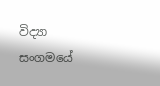විද්‍යා සංගමයේ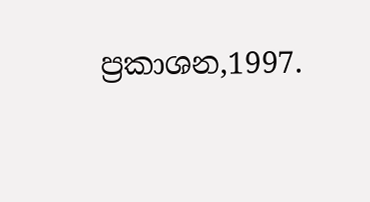ප්‍රකාශන,1997.